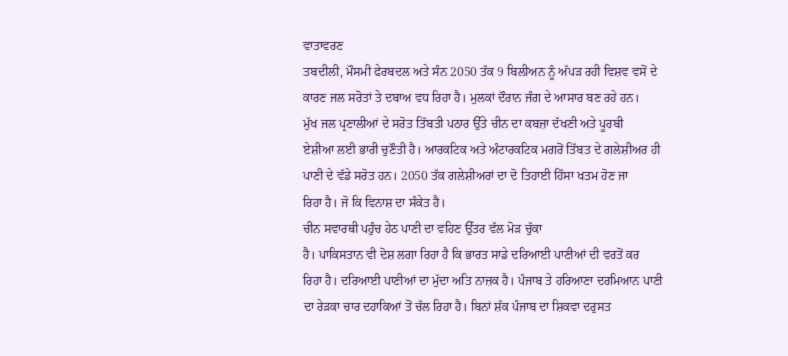ਵਾਤਾਵਰਣ
ਤਬਦੀਲੀ, ਮੌਸਮੀ ਫੇਰਬਦਲ ਅਤੇ ਸੰਨ 2050 ਤੱਕ 9 ਬਿਲੀਅਨ ਨੂੰ ਅੱਪੜ ਰਹੀ ਵਿਸ਼ਵ ਵਸੋਂ ਦੇ
ਕਾਰਣ ਜਲ ਸਰੋਤਾਂ ਤੇ ਦਬਾਅ ਵਧ ਰਿਹਾ ਹੈ। ਮੁਲਕਾਂ ਦੌਰਾਨ ਜੰਗ ਦੇ ਆਸਾਰ ਬਣ ਰਹੇ ਹਨ।
ਮੁੱਖ ਜਲ ਪ੍ਰਣਾਲੀਆਂ ਦੇ ਸਰੋਤ ਤਿੱਬਤੀ ਪਠਾਰ ਉੱਤੇ ਚੀਨ ਦਾ ਕਬਜ਼ਾ ਦੱਖਣੀ ਅਤੇ ਪੂਰਬੀ
ਏਸ਼ੀਆ ਲਈ ਭਾਰੀ ਚੁਣੌਤੀ ਹੈ। ਆਰਕਟਿਕ ਅਤੇ ਅੰਟਾਰਕਟਿਕ ਮਗਰੋਂ ਤਿੱਬਤ ਦੇ ਗਲੇਸ਼ੀਅਰ ਹੀ
ਪਾਣੀ ਦੇ ਵੱਡੇ ਸਰੋਤ ਹਨ। 2050 ਤੱਕ ਗਲੇਸ਼ੀਅਰਾਂ ਦਾ ਦੋ ਤਿਹਾਈ ਹਿੱਸਾ ਖਤਮ ਹੋਣ ਜਾ
ਰਿਹਾ ਹੈ। ਜੋ ਕਿ ਵਿਨਾਸ਼ ਦਾ ਸੰਕੇਤ ਹੈ।
ਚੀਨ ਸਵਾਰਥੀ ਪਹੁੰਚ ਹੇਠ ਪਾਣੀ ਦਾ ਵਹਿਣ ਉੱਤਰ ਵੱਲ ਮੋੜ ਚੁੱਕਾ
ਹੈ। ਪਾਕਿਸਤਾਨ ਵੀ ਦੋਸ਼ ਲਗਾ ਰਿਹਾ ਹੈ ਕਿ ਭਾਰਤ ਸਾਡੇ ਦਰਿਆਈ ਪਾਣੀਆਂ ਦੀ ਵਰਤੋਂ ਕਰ
ਰਿਹਾ ਹੈ। ਦਰਿਆਈ ਪਾਣੀਆਂ ਦਾ ਮੁੱਦਾ ਅਤਿ ਨਾਜ਼ਕ ਹੈ। ਪੰਜਾਬ ਤੇ ਹਰਿਆਣਾ ਦਰਮਿਆਨ ਪਾਣੀ
ਦਾ ਰੇੜਕਾ ਚਾਰ ਦਹਾਕਿਆਂ ਤੋਂ ਚੱਲ ਰਿਹਾ ਹੈ। ਬਿਨਾਂ ਸ਼ੱਕ ਪੰਜਾਬ ਦਾ ਸ਼ਿਕਵਾ ਦਰੁਸਤ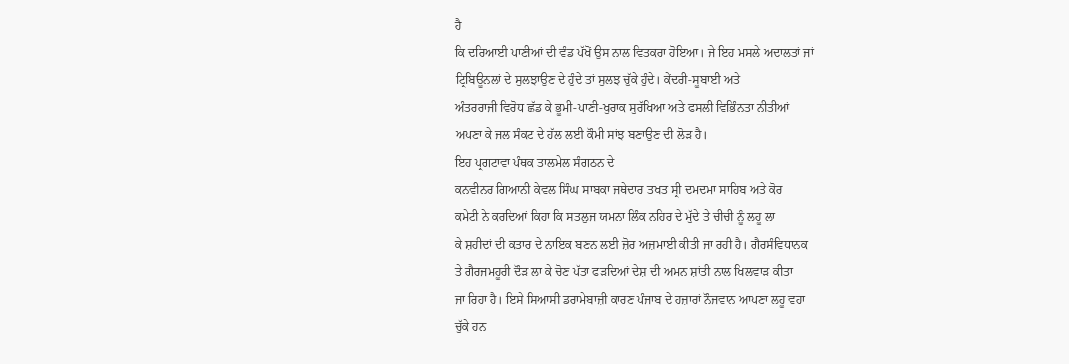ਹੈ
ਕਿ ਦਰਿਆਈ ਪਾਣੀਆਂ ਦੀ ਵੰਡ ਪੱਖੋਂ ਉਸ ਨਾਲ ਵਿਤਕਰਾ ਹੋਇਆ। ਜੇ ਇਹ ਮਸਲੇ ਅਦਾਲਤਾਂ ਜਾਂ
ਟ੍ਰਿਬਿਊਨਲਾਂ ਦੇ ਸੁਲਝਾਉਣ ਦੇ ਹੁੰਦੇ ਤਾਂ ਸੁਲਝ ਚੁੱਕੇ ਹੁੰਦੇ। ਕੇਂਦਰੀ-ਸੂਬਾਈ ਅਤੇ
ਅੰਤਰਰਾਜੀ ਵਿਰੋਧ ਛੱਡ ਕੇ ਭੂਮੀ-ਪਾਣੀ-ਖੁਰਾਕ ਸੁਰੱਖਿਆ ਅਤੇ ਫਸਲੀ ਵਿਭਿੰਨਤਾ ਨੀਤੀਆਂ
ਅਪਣਾ ਕੇ ਜਲ ਸੰਕਟ ਦੇ ਹੱਲ ਲਈ ਕੌਮੀ ਸਾਂਝ ਬਣਾਉਣ ਦੀ ਲੋੜ ਹੈ।
ਇਹ ਪ੍ਰਗਟਾਵਾ ਪੰਥਕ ਤਾਲਮੇਲ ਸੰਗਠਨ ਦੇ
ਕਨਵੀਨਰ ਗਿਆਨੀ ਕੇਵਲ ਸਿੰਘ ਸਾਬਕਾ ਜਥੇਦਾਰ ਤਖਤ ਸ੍ਰੀ ਦਮਦਮਾ ਸਾਹਿਬ ਅਤੇ ਕੋਰ
ਕਮੇਟੀ ਨੇ ਕਰਦਿਆਂ ਕਿਹਾ ਕਿ ਸਤਲੁਜ ਯਮਨਾ ਲਿੰਕ ਨਹਿਰ ਦੇ ਮੁੱਦੇ ਤੇ ਚੀਚੀ ਨੂੰ ਲਹੂ ਲਾ
ਕੇ ਸ਼ਹੀਦਾਂ ਦੀ ਕਤਾਰ ਦੇ ਨਾਇਕ ਬਣਨ ਲਈ ਜ਼ੋਰ ਅਜ਼ਮਾਈ ਕੀਤੀ ਜਾ ਰਹੀ ਹੈ। ਗੈਰਸੰਵਿਧਾਨਕ
ਤੇ ਗੈਰਜਮਹੂਰੀ ਦੌੜ ਲਾ ਕੇ ਚੋਣ ਪੱਤਾ ਫੜਦਿਆਂ ਦੇਸ਼ ਦੀ ਅਮਨ ਸ਼ਾਂਤੀ ਨਾਲ ਖਿਲਵਾੜ ਕੀਤਾ
ਜਾ ਰਿਹਾ ਹੈ। ਇਸੇ ਸਿਆਸੀ ਡਰਾਮੇਬਾਜ਼ੀ ਕਾਰਣ ਪੰਜਾਬ ਦੇ ਹਜ਼ਾਰਾਂ ਨੌਜਵਾਨ ਆਪਣਾ ਲਹੂ ਵਹਾ
ਚੁੱਕੇ ਹਨ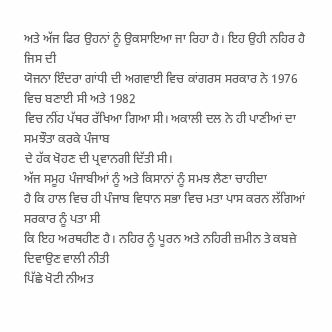ਅਤੇ ਅੱਜ ਫਿਰ ਉਹਨਾਂ ਨੂੰ ਉਕਸਾਇਆ ਜਾ ਰਿਹਾ ਹੈ। ਇਹ ਉਹੀ ਨਹਿਰ ਹੈ ਜਿਸ ਦੀ
ਯੋਜਨਾ ਇੰਦਰਾ ਗਾਂਧੀ ਦੀ ਅਗਵਾਈ ਵਿਚ ਕਾਂਗਰਸ ਸਰਕਾਰ ਨੇ 1976 ਵਿਚ ਬਣਾਈ ਸੀ ਅਤੇ 1982
ਵਿਚ ਨੀਂਹ ਪੱਥਰ ਰੱਖਿਆ ਗਿਆ ਸੀ। ਅਕਾਲੀ ਦਲ ਨੇ ਹੀ ਪਾਣੀਆਂ ਦਾ ਸਮਝੌਤਾ ਕਰਕੇ ਪੰਜਾਬ
ਦੇ ਹੱਕ ਖੋਹਣ ਦੀ ਪ੍ਰਵਾਨਗੀ ਦਿੱਤੀ ਸੀ।
ਅੱਜ ਸਮੂਹ ਪੰਜਾਬੀਆਂ ਨੂੰ ਅਤੇ ਕਿਸਾਨਾਂ ਨੂੰ ਸਮਝ ਲੈਣਾ ਚਾਹੀਦਾ
ਹੈ ਕਿ ਹਾਲ ਵਿਚ ਹੀ ਪੰਜਾਬ ਵਿਧਾਨ ਸਭਾ ਵਿਚ ਮਤਾ ਪਾਸ ਕਰਨ ਲੱਗਿਆਂ ਸਰਕਾਰ ਨੂੰ ਪਤਾ ਸੀ
ਕਿ ਇਹ ਅਰਥਹੀਣ ਹੈ। ਨਹਿਰ ਨੂੰ ਪੂਰਨ ਅਤੇ ਨਹਿਰੀ ਜ਼ਮੀਨ ਤੇ ਕਬਜ਼ੇ ਦਿਵਾਉਣ ਵਾਲੀ ਨੀਤੀ
ਪਿੱਛੇ ਖੋਟੀ ਨੀਅਤ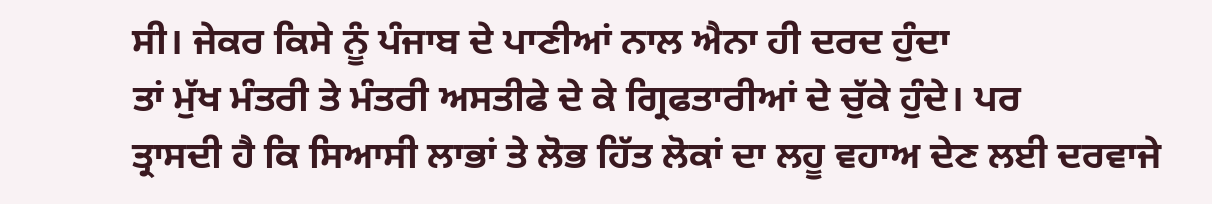ਸੀ। ਜੇਕਰ ਕਿਸੇ ਨੂੰ ਪੰਜਾਬ ਦੇ ਪਾਣੀਆਂ ਨਾਲ ਐਨਾ ਹੀ ਦਰਦ ਹੁੰਦਾ
ਤਾਂ ਮੁੱਖ ਮੰਤਰੀ ਤੇ ਮੰਤਰੀ ਅਸਤੀਫੇ ਦੇ ਕੇ ਗ੍ਰਿਫਤਾਰੀਆਂ ਦੇ ਚੁੱਕੇ ਹੁੰਦੇ। ਪਰ
ਤ੍ਰਾਸਦੀ ਹੈ ਕਿ ਸਿਆਸੀ ਲਾਭਾਂ ਤੇ ਲੋਭ ਹਿੱਤ ਲੋਕਾਂ ਦਾ ਲਹੂ ਵਹਾਅ ਦੇਣ ਲਈ ਦਰਵਾਜੇ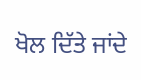ਖੋਲ ਦਿੱਤੇ ਜਾਂਦੇ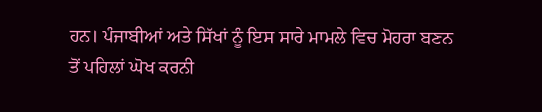ਹਨ। ਪੰਜਾਬੀਆਂ ਅਤੇ ਸਿੱਖਾਂ ਨੂੰ ਇਸ ਸਾਰੇ ਮਾਮਲੇ ਵਿਚ ਮੋਹਰਾ ਬਣਨ
ਤੋਂ ਪਹਿਲਾਂ ਘੋਖ ਕਰਨੀ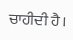ਚਾਹੀਦੀ ਹੈ।